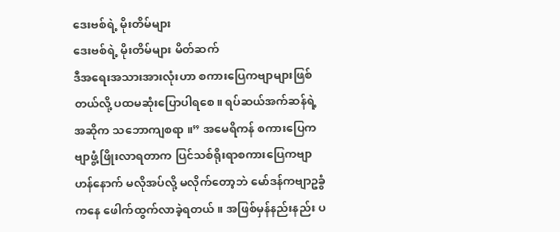ဒေးဗစ်ရဲ့ မိုးတိမ်များ
ဒေးဗစ်ရဲ့ မိုးတိမ်များ မိတ်ဆက်
ဒီအရေးအသားအားလုံးဟာ စကားပြေကဗျာများဖြစ်တယ်လို့ ပထမဆုံးပြောပါရစေ။ ရပ်ဆယ်အက်ဆန်ရဲ့ အဆိုက သဘောကျစရာ ။” အမေရိကန် စကားပြေကဗျာဖွံ့ဖြိုးလာရတာက ပြင်သစ်ရိုးရာစကားပြေကဗျာဟန်နောက် မလိုအပ်လို့ မလိုက်တော့ဘဲ မော်ဒန်ကဗျာဥခွံကနေ ဖေါက်ထွက်လာခဲ့ရတယ်။ အဖြစ်မှန်နည်းနည်း ပ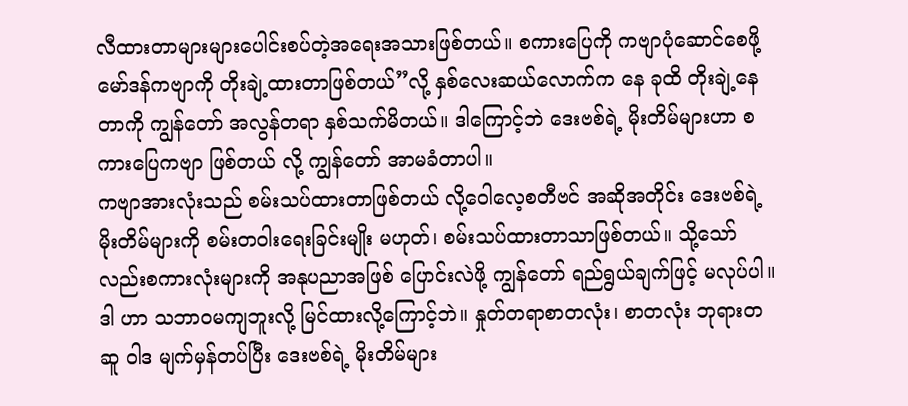လီထားတာများများပေါင်းစပ်တဲ့အရေးအသားဖြစ်တယ်။ စကားပြေကို ကဗျာပုံဆောင်စေဖို့မော်ဒန်ကဗျာကို တိုးချဲ့ထားတာဖြစ်တယ်”လို့ နှစ်လေးဆယ်လောက်က နေ ခုထိ တိုးချဲ့နေတာကို ကျွန်တော် အလွန်တရာ နှစ်သက်မိတယ်။ ဒါကြောင့်ဘဲ ဒေးဗစ်ရဲ့ မိုးတိမ်များဟာ စကားပြေကဗျာ ဖြစ်တယ် လို့ ကျွန်တော် အာမခံတာပါ။
ကဗျာအားလုံးသည် စမ်းသပ်ထားတာဖြစ်တယ် လို့ဝေါလေ့စတီဗင် အဆိုအတိုင်း ဒေးဗစ်ရဲ့မိုးတိမ်များကို စမ်းတဝါးရေးခြင်းမျိုး မဟုတ်၊ စမ်းသပ်ထားတာသာဖြစ်တယ်။ သို့သော်လည်းစကားလုံးများကို အနုပညာအဖြစ် ပြောင်းလဲဖို့ ကျွန်တော် ရည်ရွယ်ချက်ဖြင့် မလုပ်ပါ။ ဒါ ဟာ သဘာဝမကျဘူးလို့ မြင်ထားလို့ကြောင့်ဘဲ။ နှုတ်တရာစာတလုံး၊ စာတလုံး ဘုရားတဆူ ဝါဒ မျက်မှန်တပ်ပြီး ဒေးဗစ်ရဲ့ မိုးတိမ်များ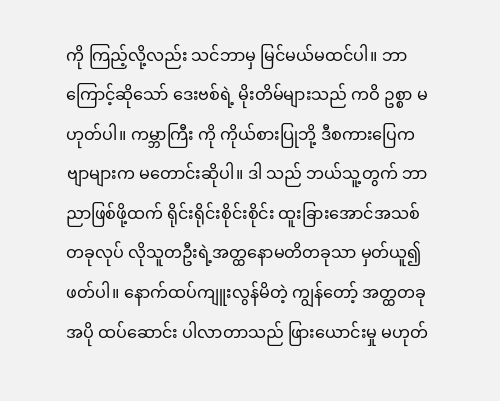ကို ကြည့်လို့လည်း သင်ဘာမှ မြင်မယ်မထင်ပါ။ ဘာကြောင့်ဆိုသော် ဒေးဗစ်ရဲ့ မိုးတိမ်များသည် ကဝိ ဥစ္စာ မဟုတ်ပါ။ ကမ္ဘာကြီး ကို ကိုယ်စားပြုဘို့ ဒီစကားပြေကဗျာများက မတောင်းဆိုပါ။ ဒါ သည် ဘယ်သူ့တွက် ဘာညာဖြစ်ဖို့ထက် ရိုင်းရိုင်းစိုင်းစိုင်း ထူးခြားအောင်အသစ်တခုလုပ် လိုသူတဦးရဲ့အတ္ထနောမတိတခုသာ မှတ်ယူ၍ ဖတ်ပါ။ နောက်ထပ်ကျူးလွန်မိတဲ့ ကျွန်တော့် အတ္ထတခု အပို ထပ်ဆောင်း ပါလာတာသည် ဖြားယောင်းမှု မဟုတ်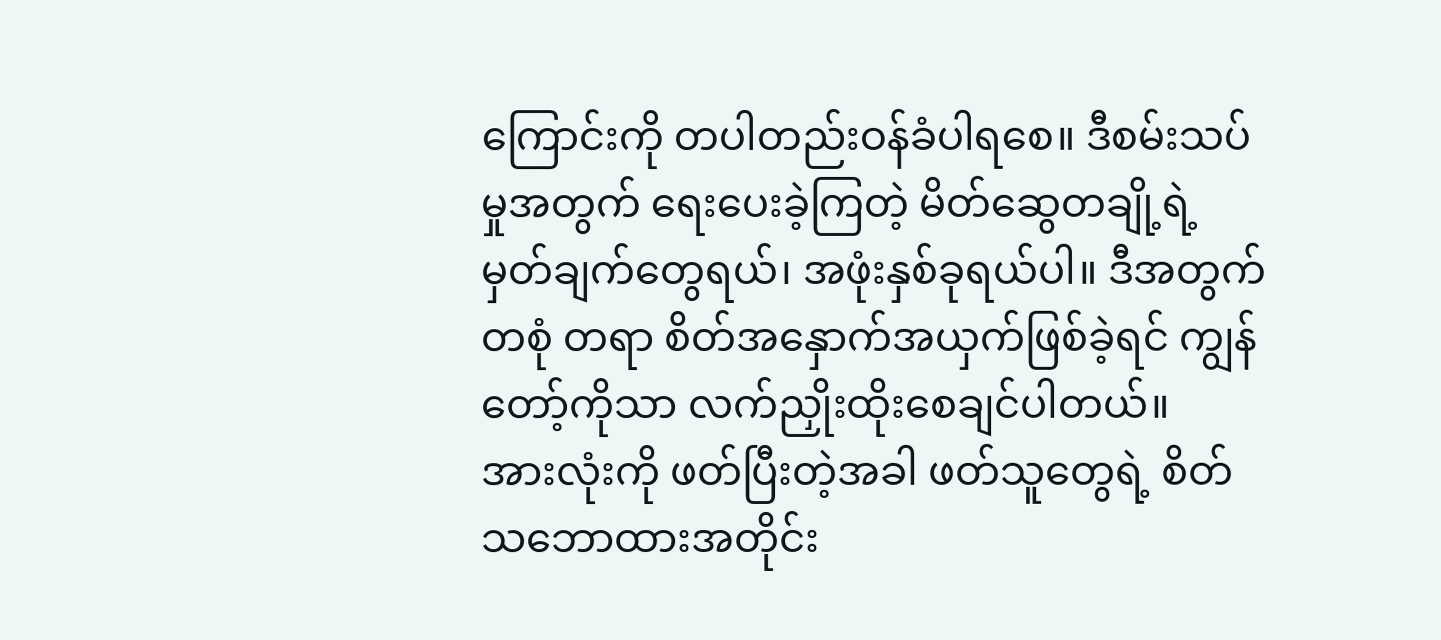ကြောင်းကို တပါတည်းဝန်ခံပါရစေ။ ဒီစမ်းသပ်မှုအတွက် ရေးပေးခဲ့ကြတဲ့ မိတ်ဆွေတချို့ရဲ့ မှတ်ချက်တွေရယ်၊ အဖုံးနှစ်ခုရယ်ပါ။ ဒီအတွက် တစုံ တရာ စိတ်အနှောက်အယှက်ဖြစ်ခဲ့ရင် ကျွန်တော့်ကိုသာ လက်ညှိုးထိုးစေချင်ပါတယ်။
အားလုံးကို ဖတ်ပြီးတဲ့အခါ ဖတ်သူတွေရဲ့ စိတ်သဘောထားအတိုင်း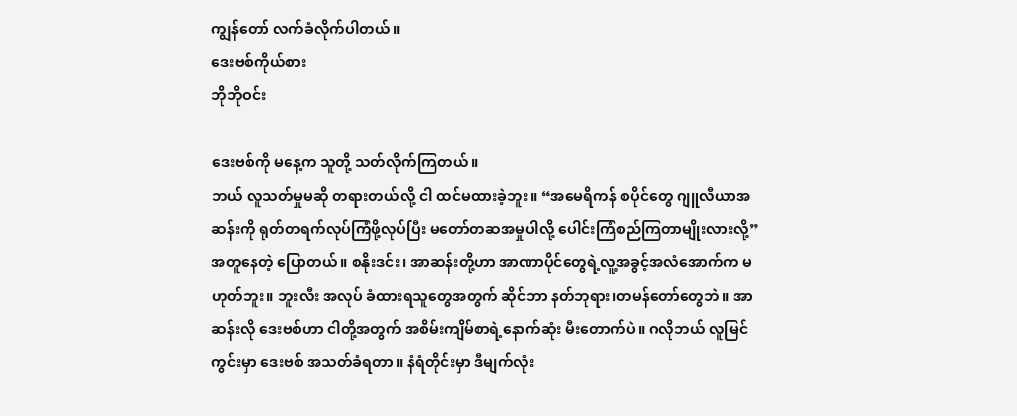ကျွန်တော် လက်ခံလိုက်ပါတယ်။
ဒေးဗစ်ကိုယ်စား
ဘိုဘိုဝင်း

ဒေးဗစ်ကို မနေ့က သူတို့ သတ်လိုက်ကြတယ်။
ဘယ် လူသတ်မှုမဆို တရားတယ်လို့ ငါ ထင်မထားခဲ့ဘူး။ “အမေရိကန် စပိုင်တွေ ဂျူလီယာအဆန်းကို ရုတ်တရက်လုပ်ကြံဖို့လုပ်ပြီး မတော်တဆအမှုပါလို့ ပေါင်းကြံစည်ကြတာမျိုးလားလို့” အတူနေတဲ့ ပြောတယ်။ စနိုးဒင်း၊ အာဆန်းတို့ဟာ အာဏာပိုင်တွေရဲ့လူ့အခွင့်အလံအောက်က မဟုတ်ဘူး။ ဘူးလီး အလုပ် ခံထားရသူတွေအတွက် ဆိုင်ဘာ နတ်ဘုရား၊တမန်တော်တွေဘဲ။ အာဆန်းလို ဒေးဗစ်ဟာ ငါတို့အတွက် အစိမ်းကျိမ်စာရဲ့နောက်ဆုံး မီးတောက်ပဲ။ ဂလိုဘယ် လူမြင်ကွင်းမှာ ဒေးဗစ် အသတ်ခံရတာ။ နံရံတိုင်းမှာ ဒီမျက်လုံး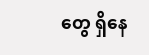တွေ ရှိနေ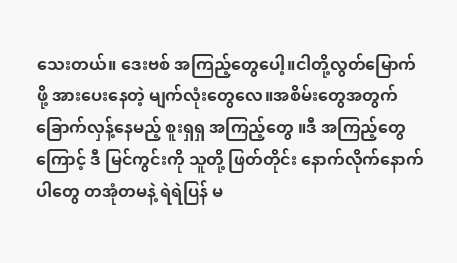သေးတယ်။ ဒေးဗစ် အကြည့်တွေပေါ့။ငါတို့လွတ်မြောက်ဖို့ အားပေးနေတဲ့ မျက်လုံးတွေလေ။အစိမ်းတွေအတွက် ခြောက်လှန့်နေမည့် စူးရှရှ အကြည့်တွေ ။ဒီ အကြည့်တွေကြောင့် ဒီ မြင်ကွင်းကို သူတို့ ဖြတ်တိုင်း နောက်လိုက်နောက်ပါတွေ တအုံတမနဲ့ ရဲရဲပြန် မ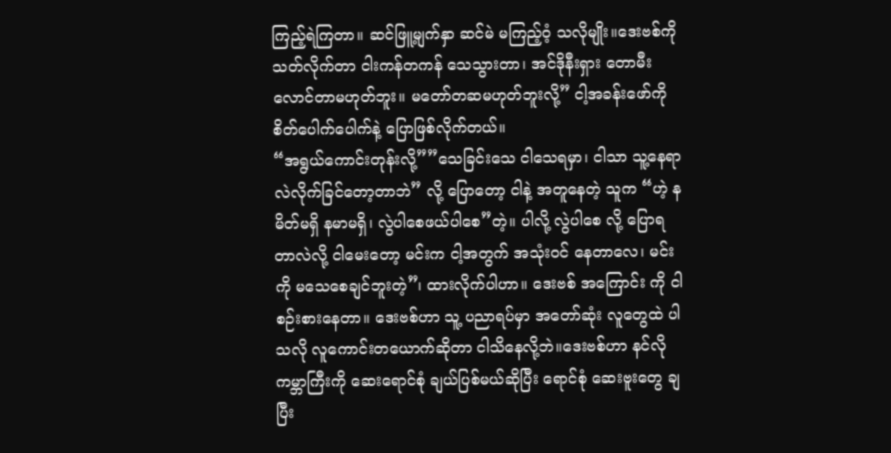ကြည့်ရဲကြတာ။ ဆင်ဖြူ့မျက်နှာ ဆင်မဲ မကြည့်ဝံ့ သလိုမျိုး။ဒေးဗစ်ကို သတ်လိုက်တာ ငါးကန်တကန် သေသွားတာ၊ အင်ဒိုနီးရှား တောမီးလောင်တာမဟုတ်ဘူး။ မတော်တဆမဟုတ်ဘူးလို့” ငါ့အခန်းဖော်ကို စိတ်ပေါက်ပေါက်နဲ့ ပြောဖြစ်လိုက်တယ်။
“အရွယ်ကောင်းတုန်းလို့””သေခြင်းသေ ငါသေရမှာ၊ ငါသာ သူ့နေရာ လဲလိုက်ခြင်တော့တာဘဲ” လို့ ပြောတော့ ငါနဲ့ အတူနေတဲ့ သူက “ဟဲ့ နမိတ်မရှိ နမာမရှိ၊ လွဲပါစေဖယ်ပါစေ”တဲ့။ ပါလို့ လွဲပါစေ လို့ ပြောရတာလဲလို့ ငါမေးတော့ မင်းက ငါ့အတွက် အသုံးဝင် နေတာလေ၊ မင်းကို မသေစေချင်ဘူးတဲ့”၊ ထားလိုက်ပါဟာ။ ဒေးဗစ် အကြောင်း ကို ငါ စဉ်းစားနေတာ။ ဒေးဗစ်ဟာ သူ့ ပညာရပ်မှာ အတော်ဆုံး လူတွေထဲ ပါသလို လူကောင်းတယောက်ဆိုတာ ငါသိနေလို့ဘဲ။ဒေးဗစ်ဟာ နင်လို ကမ္ဘာကြီးကို ဆေးရောင်စုံ ချယ်ပြစ်မယ်ဆိုပြီး ရောင်စုံ ဆေးဗူးတွေ ချပြီး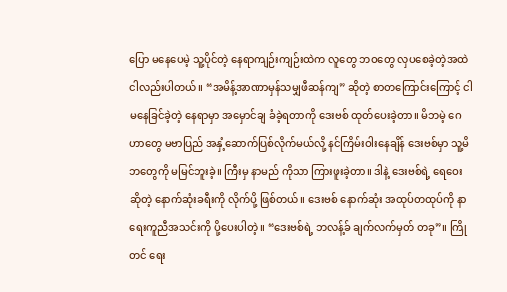ပြော မနေပေမဲ့ သူ့ပိုင်တဲ့ နေရာကျဉ်းကျဉ်းထဲက လူတွေ ဘဝတွေ လှပစေခဲ့တဲ့အထဲ ငါလည်းပါတယ်။ “အမိန့်အာဏာမှန်သမျှဖီဆန်ကျ” ဆိုတဲ့ စာတကြောင်းကြောင့် ငါမနေခြင်ခဲ့တဲ့ နေရာမှာ အမှောင်ချ ခံခဲ့ရတာကို ဒေးဗစ် ထုတ်ပေးခဲ့တာ။ မိဘမဲ့ ဂေဟာတွေ မဗာပြည် အနှံ့ဆောက်ပြစ်လိုက်မယ်လို့ နင်ကြိမ်းဝါးနေချိန် ဒေးဗစ်မှာ သူ့မိဘတွေကို မမြင်ဘူးခဲ့။ ကြီးမှ နာမည် ကိုသာ ကြားဖူးခဲ့တာ။ ဒါနဲ့ ဒေးဗစ်ရဲ့ ရေဝေးဆိုတဲ့ နောက်ဆုံးခရီးကို လိုက်ပို့ ဖြစ်တယ်။ ဒေးဗစ် နောက်ဆုံး အထုပ်တထုပ်ကို နာရေးကူညီအသင်းကို ပို့ပေးပါတဲ့။ “ဒေးဗစ်ရဲ့ ဘလန့်ခ် ချက်လက်မှတ် တခု”။ ကြိုတင် ရေး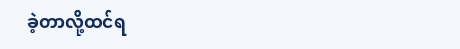ခဲ့တာလို့ထင်ရ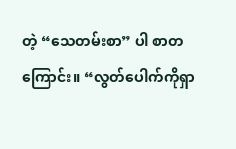တဲ့ “သေတမ်းစာ” ပါ စာတကြောင်း။ “လွတ်ပေါက်ကိုရှာ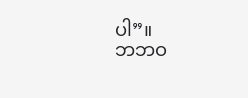ပါ”။
ဘဘဝ